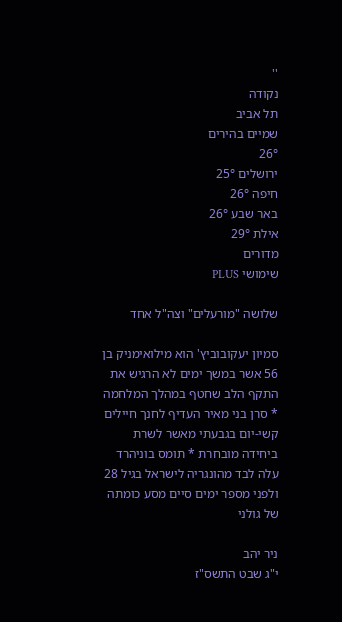''
נקודה
תל אביב
שמיים בהירים
26°
ירושלים 25°
חיפה 26°
באר שבע 26°
אילת 29°
מדורים
שימושי PLUS

שלושה "מורעלים" וצה"ל אחד

סמיון יעקובוביץ' הוא מילואימניק בן 56 אשר במשך ימים לא הרגיש את התקף הלב שחטף במהלך המלחמה * סרן בני מאיר העדיף לחנך חיילים קשי-יום בגבעתי מאשר לשרת ביחידה מובחרת * תומס בוניהרד עלה לבד מהונגריה לישראל בגיל 28 ולפני מספר ימים סיים מסע כומתה של גולני

ניר יהב
י"ג שבט התשס"ז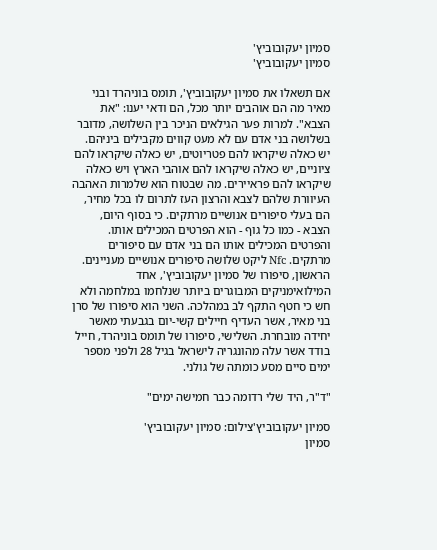סמיון יעקובוביץ'
סמיון יעקובוביץ'

אם תשאלו את סמיון יעקובוביץ', תומס בוניהרד ובני מאיר מה הם אוהבים יותר מכל, הם ודאי יענו: "את הצבא". למרות פער הגילאים הניכר בין השלושה, מדובר בשלושה בני אדם עם לא מעט קווים מקבילים ביניהם. יש כאלה שיקראו להם פטריוטים, יש כאלה שיקראו להם ציוניים, יש כאלה שיקראו להם אוהבי הארץ ויש כאלה שיקראו להם פראיירים. מה שבטוח הוא שלמרות האהבה העיוורת שלהם לצבא והרצון העז לתרום לו בכל מחיר, הם בעלי סיפורים אנושיים מרתקים. כי בסוף היום, הצבא - כמו כל גוף - הוא הפרטים המכילים אותו. והפרטים המכילים אותו הם בני אדם עם סיפורים מרתקים. Nfc ליקט שלושה סיפורים אנושיים מעניינים. הראשון, סיפורו של סמיון יעקובוביץ', אחד המילואימניקים המבוגרים ביותר שנלחמו במלחמה ולא חש כי חטף התקף לב במהלכה. השני הוא סיפורו של סרן בני מאיר, אשר העדיף חיילים קשי-יום בגבעתי מאשר יחידה מובחרת. השלישי, סיפורו של תומס בוניהרד, חייל בודד אשר עלה מהונגריה לישראל בגיל 28 ולפני מספר ימים סיים מסע כומתה של גולני.

"ד"ר, היד שלי רדומה כבר חמישה ימים"

סמיון יעקובוביץ'צילום: סמיון יעקובוביץ'
סמיון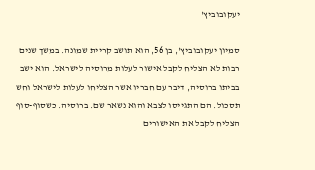יעקובוביץ'

סמיון יעקובוביץ', בן 56, הוא תושב קריית שמונה. במשך שנים רבות לא הצליח לקבל אישור לעלות מרוסיה לישראל. הוא ישב בביתו ברוסיה, דיבר עם חבריו אשר הצליחו לעלות לישראל וחש תסכול. הם התגייסו לצבא והוא נשאר שם. ברוסיה. כשסוף-סוף הצליח לקבל את האישורים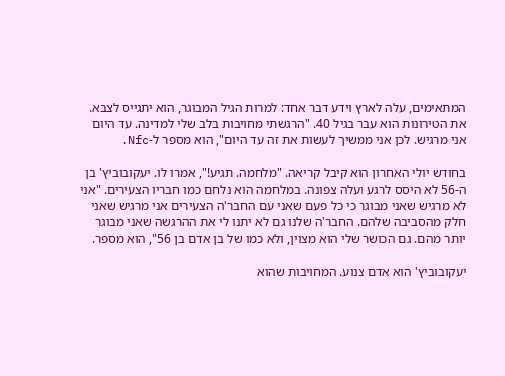המתאימים, עלה לארץ וידע דבר אחד: למרות הגיל המבוגר, הוא יתגייס לצבא. את הטירונות הוא עבר בגיל 40. "הרגשתי מחויבות בלב שלי למדינה. עד היום אני מרגיש. לכן אני ממשיך לעשות את זה עד היום", הוא מספר ל-Nfc.

בחודש יולי האחרון הוא קיבל קריאה. "מלחמה. תגיע!", אמרו לו. יעקובוביץ' בן ה-56 לא היסס לרגע ועלה צפונה. במלחמה הוא נלחם כמו חבריו הצעירים. "אני לא מרגיש שאני מבוגר כי כל פעם שאני עם החבר'ה הצעירים אני מרגיש שאני חלק מהסביבה שלהם. החבר'ה שלנו גם לא יתנו לי את ההרגשה שאני מבוגר יותר מהם. גם הכושר שלי הוא מצוין, ולא כמו של בן אדם בן 56", הוא מספר.

יעקובוביץ' הוא אדם צנוע. המחויבות שהוא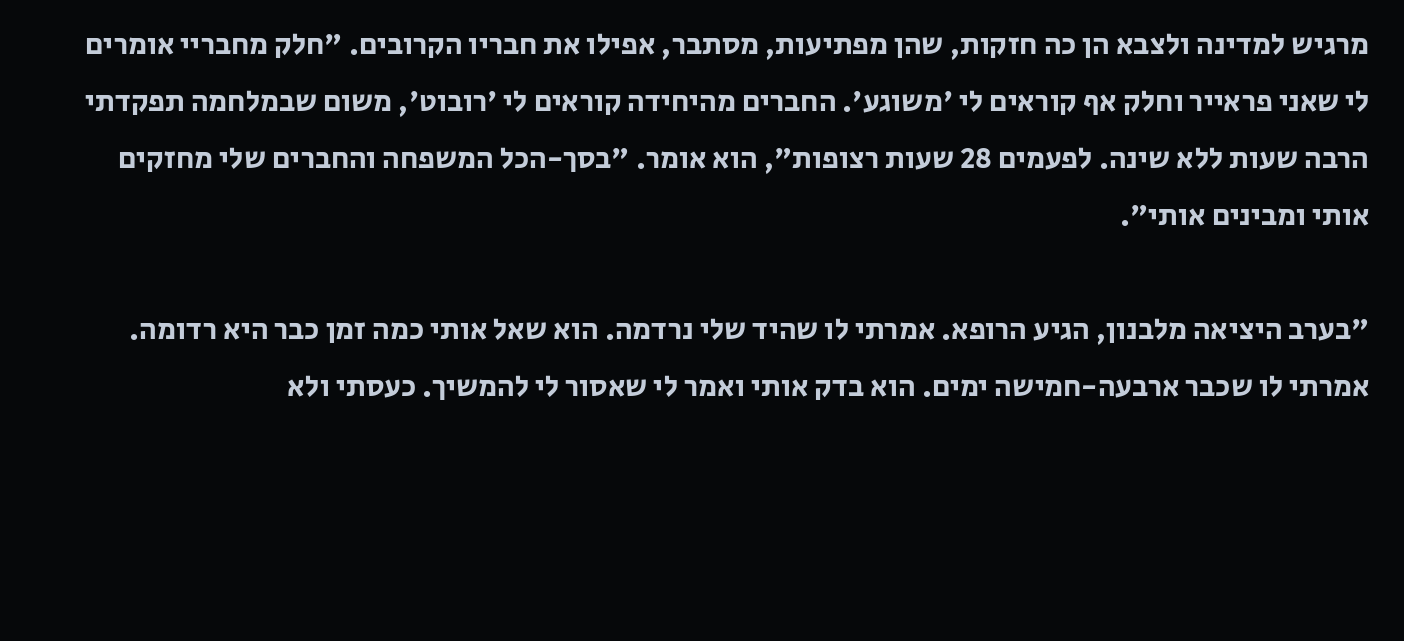מרגיש למדינה ולצבא הן כה חזקות, שהן מפתיעות, מסתבר, אפילו את חבריו הקרובים. "חלק מחבריי אומרים לי שאני פראייר וחלק אף קוראים לי 'משוגע'. החברים מהיחידה קוראים לי 'רובוט', משום שבמלחמה תפקדתי הרבה שעות ללא שינה. לפעמים 28 שעות רצופות", הוא אומר. "בסך-הכל המשפחה והחברים שלי מחזקים אותי ומבינים אותי".

"בערב היציאה מלבנון, הגיע הרופא. אמרתי לו שהיד שלי נרדמה. הוא שאל אותי כמה זמן כבר היא רדומה. אמרתי לו שכבר ארבעה-חמישה ימים. הוא בדק אותי ואמר לי שאסור לי להמשיך. כעסתי ולא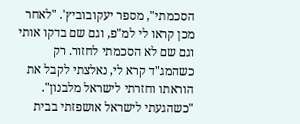הסכמתי", מספר יעקובוביץ'. "לאחר מכן קראו לי למ"פ, וגם שם בדקו אותי וגם שם לא הסכמתי לחזור. רק כשהמג"ד קרא לי, נאלצתי לקבל את הוראתו וחזרתי לישראל מלבנון". "כשהגעתי לישראל אושפזתי בבית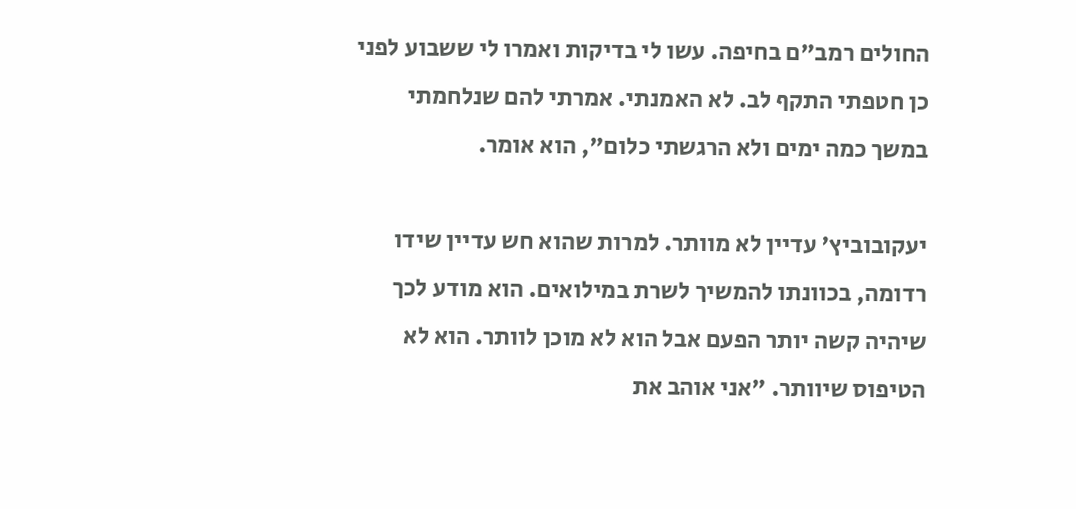החולים רמב"ם בחיפה. עשו לי בדיקות ואמרו לי ששבוע לפני כן חטפתי התקף לב. לא האמנתי. אמרתי להם שנלחמתי במשך כמה ימים ולא הרגשתי כלום", הוא אומר.

יעקובוביץ' עדיין לא מוותר. למרות שהוא חש עדיין שידו רדומה, בכוונתו להמשיך לשרת במילואים. הוא מודע לכך שיהיה קשה יותר הפעם אבל הוא לא מוכן לוותר. הוא לא הטיפוס שיוותר. "אני אוהב את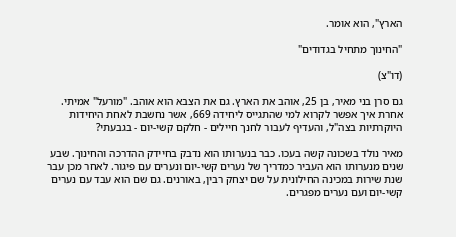הארץ", הוא אומר.

"החינוך מתחיל בגדודים"

(דו"צ)

גם סרן בני מאיר, בן 25, אוהב את הארץ. גם את הצבא הוא אוהב. "מורעל" אמיתי. אחרת איך אפשר לקרוא למי שהתגייס ליחידה 669, אשר נחשבת לאחת היחידות היוקרתיות בצה"ל, והעדיף לעבור לחנך חיילים - חלקם קשי-יום - בגבעתי?

מאיר נולד בשכונה קשה בעכו. כבר בנערותו הוא נדבק בחיידק ההדרכה והחינוך. שבע שנים מנערותו הוא העביר כמדריך של נערים קשי-יום ונערים עם פיגור. לאחר מכן עבר שנת שירות במכינה החילונית על שם יצחק רבין, באורנים. גם שם הוא עבד עם נערים קשי-יום ועם נערים מפגרים.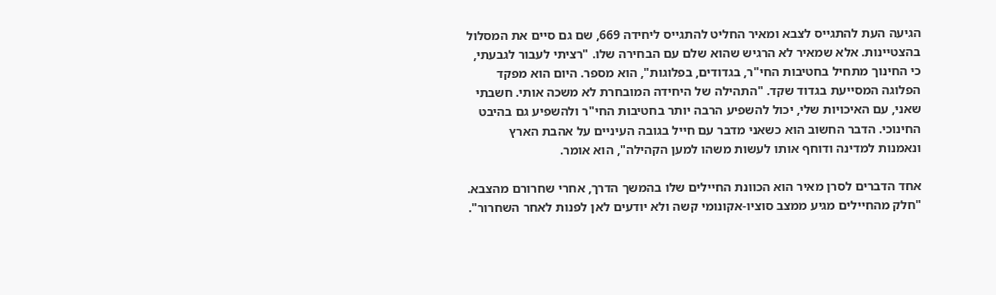הגיעה העת להתגייס לצבא ומאיר החליט להתגייס ליחידה 669, שם גם סיים את המסלול בהצטיינות. אלא שמאיר לא הרגיש שהוא שלם עם הבחירה שלו. "רציתי לעבור לגבעתי, כי החינוך מתחיל בחטיבות החי"ר, בגדודים, בפלוגות", הוא מספר. היום הוא מפקד הפלוגה המסייעת בגדוד שקד. "התהילה של היחידה המובחרת לא משכה אותי. חשבתי שאני, עם האיכויות שלי, יכול להשפיע הרבה יותר בחטיבות החי"ר ולהשפיע גם בהיבט החינוכי. הדבר החשוב הוא כשאני מדבר עם חייל בגובה העיניים על אהבת הארץ ונאמנות למדינה ודוחף אותו לעשות משהו למען הקהילה", הוא אומר.

אחד הדברים לסרן מאיר הוא הכוונת החיילים שלו בהמשך הדרך, אחרי שחרורם מהצבא. "חלק מהחיילים מגיע ממצב סוציו-אקונומי קשה ולא יודעים לאן לפנות לאחר השחרור".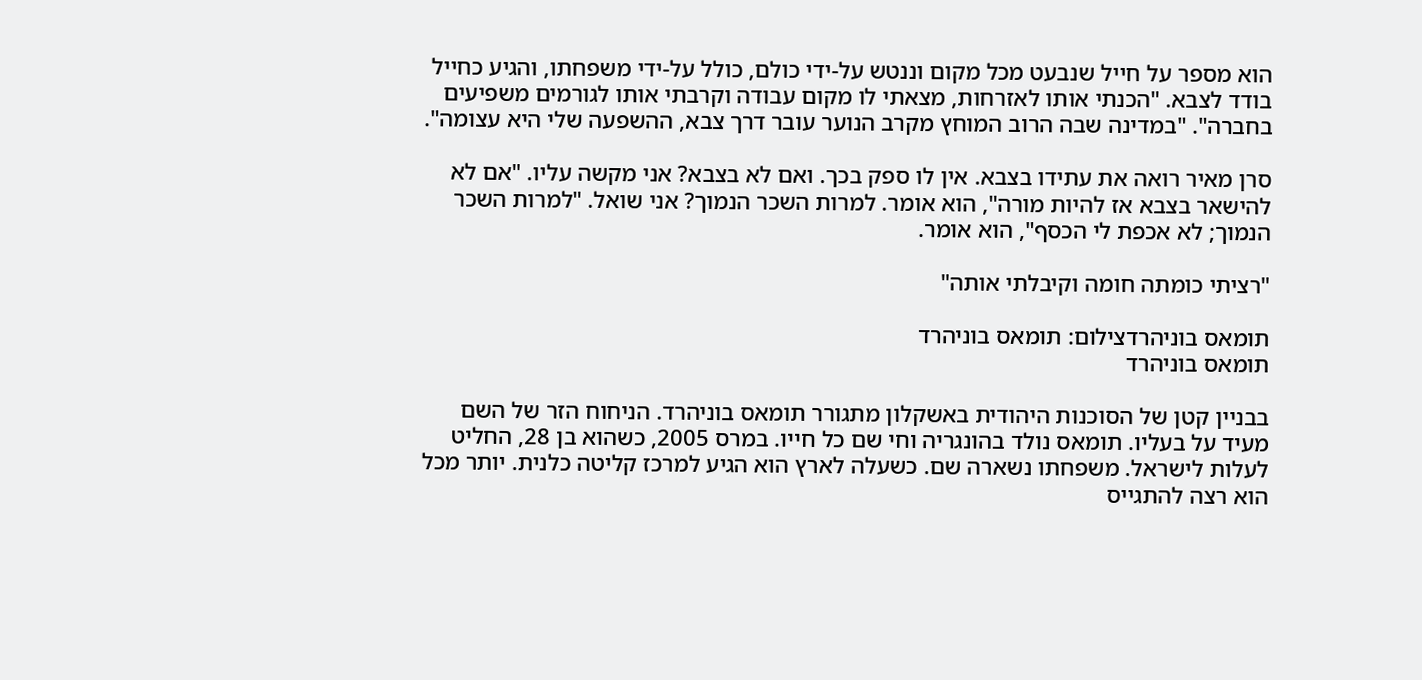הוא מספר על חייל שנבעט מכל מקום וננטש על-ידי כולם, כולל על-ידי משפחתו, והגיע כחייל בודד לצבא. "הכנתי אותו לאזרחות, מצאתי לו מקום עבודה וקרבתי אותו לגורמים משפיעים בחברה". "במדינה שבה הרוב המוחץ מקרב הנוער עובר דרך צבא, ההשפעה שלי היא עצומה".

סרן מאיר רואה את עתידו בצבא. אין לו ספק בכך. ואם לא בצבא? אני מקשה עליו. "אם לא להישאר בצבא אז להיות מורה", הוא אומר. למרות השכר הנמוך? אני שואל. "למרות השכר הנמוך; לא אכפת לי הכסף", הוא אומר.

"רציתי כומתה חומה וקיבלתי אותה"

תומאס בוניהרדצילום: תומאס בוניהרד
תומאס בוניהרד

בבניין קטן של הסוכנות היהודית באשקלון מתגורר תומאס בוניהרד. הניחוח הזר של השם מעיד על בעליו. תומאס נולד בהונגריה וחי שם כל חייו. במרס 2005, כשהוא בן 28, החליט לעלות לישראל. משפחתו נשארה שם. כשעלה לארץ הוא הגיע למרכז קליטה כלנית. יותר מכל הוא רצה להתגייס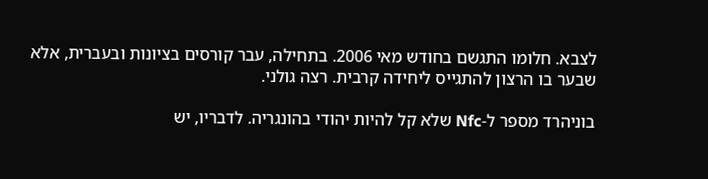לצבא. חלומו התגשם בחודש מאי 2006. בתחילה, עבר קורסים בציונות ובעברית, אלא שבער בו הרצון להתגייס ליחידה קרבית. רצה גולני.

בוניהרד מספר ל-Nfc שלא קל להיות יהודי בהונגריה. לדבריו, יש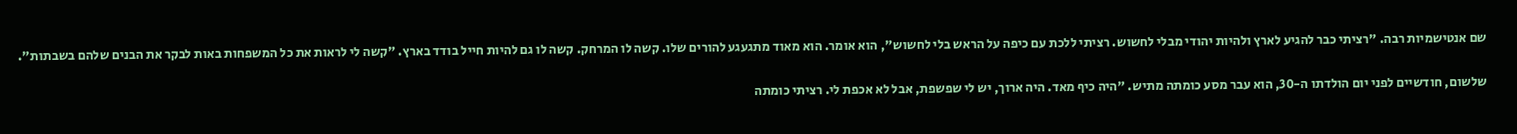שם אנטישמיות רבה. "רציתי כבר להגיע לארץ ולהיות יהודי מבלי לחשוש. רציתי ללכת עם כיפה על הראש בלי לחשוש", הוא אומר. הוא מאוד מתגעגע להורים שלו. קשה לו המרחק. קשה לו גם להיות חייל בודד בארץ. "קשה לי לראות את כל המשפחות באות לבקר את הבנים שלהם בשבתות".

שלשום, חודשיים לפני יום הולדתו ה-30, הוא עבר מסע כומתה מתיש. "היה כיף מאד. היה ארוך, יש לי שפשפת, אבל לא אכפת לי. רציתי כומתה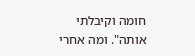חומה וקיבלתי אותה". ומה אחרי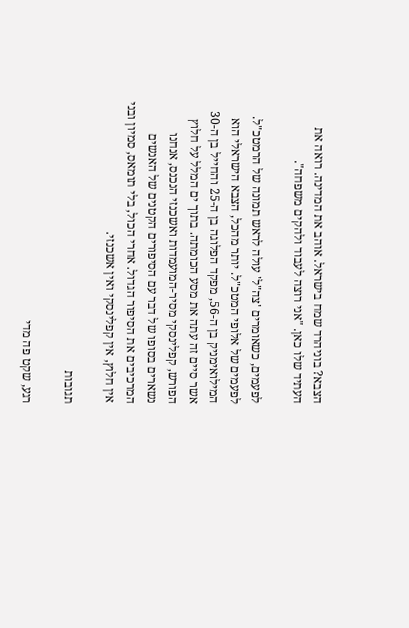הצבא? בוניהרד שמח בישראל. אוהב את המדינה. רואה את העתיד שלו כאן. "אני רוצה לעבוד ולהקים משפחה".

לפעמים, כשאומרים 'צה"ל' עולה לראש תמונה של הרמטכ"ל. לפעמים של אלופי המטכ"ל. יותר מהכל, הצבא הישראלי הוא המילואימניק בן ה-56, מפקד הפלוגה בן ה-25 והחייל בן ה-30 אשר סיים זה עתה את מסע הכומתה. בתוך ים המלל על חלוץ הפורש, קפלינסקי מסיר-המועמדות ואשכנזי הנכנס, אנחנו נשארים בסופו של דבר עם הסיפורים הקטנים של האנשים המרכיבים את הסיפור הגדול. אחרי הכול, בלי תומאס, סמיון ובני אין חלוץ, אין קפלינסקי ואין אשכנזי.

תגובות

רגע, שקט פה מדי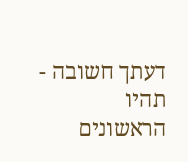דעתך חשובה - תהיו הראשונים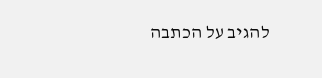להגיב על הכתבה